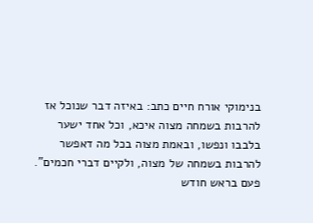בנימוקי אורח חיים כתב: באיזה דבר שנוכל אז להרבות בשמחה מצוה איכא, וכל אחד ישער בלבבו ונפשו, ובאמת מצוה בכל מה דאפשר להרבות בשמחה של מצוה, ולקיים דברי חכמים".
פעם בראש חודש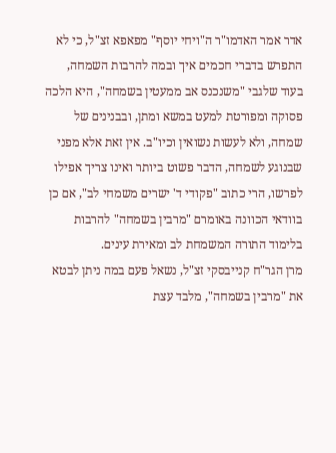אדר אמר האדמו"ר ה"ויחי יוסף" מפאפא זצ"ל, כי לא התפרש בדברי חכמים איך ובמה להרבות השמחה, בעוד שלגבי "משנכנס אב ממעטין בשמחה", היא הלכה פסוקה ומפורטת למעט במשא ומתן, ובבנינים של שמחה, ולא לעשות נשואין וכיו"ב. אין זאת אלא מפני שבנוגע לשמחה, הדבר פשוט ביותר ואינו צריך אפילו לפרשו, הרי כתוב "פקודי ד' ישרים משמחי לב", אם כן בוודאי הכוונה באומרם "מרבין בשמחה" להרבות בלימוד התורה המשמחת לב ומאירת עינים.
מרן הגר"ח קנייבסקי זצ"ל, נשאל פעם במה ניתן לבטא את "מרבין בשמחה", מלבד עצת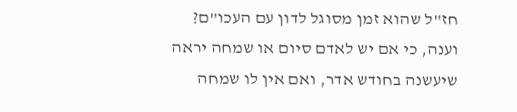חז"ל שהוא זמן מסוגל לדון עם העכו"ם? וענה, כי אם יש לאדם סיום או שמחה יראה שיעשנה בחודש אדר, ואם אין לו שמחה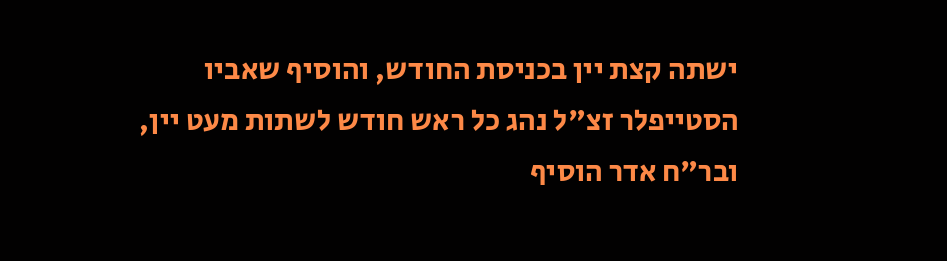ישתה קצת יין בכניסת החודש, והוסיף שאביו הסטייפלר זצ"ל נהג כל ראש חודש לשתות מעט יין, ובר"ח אדר הוסיף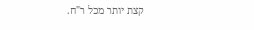קצת יותר מכל ר"ח.